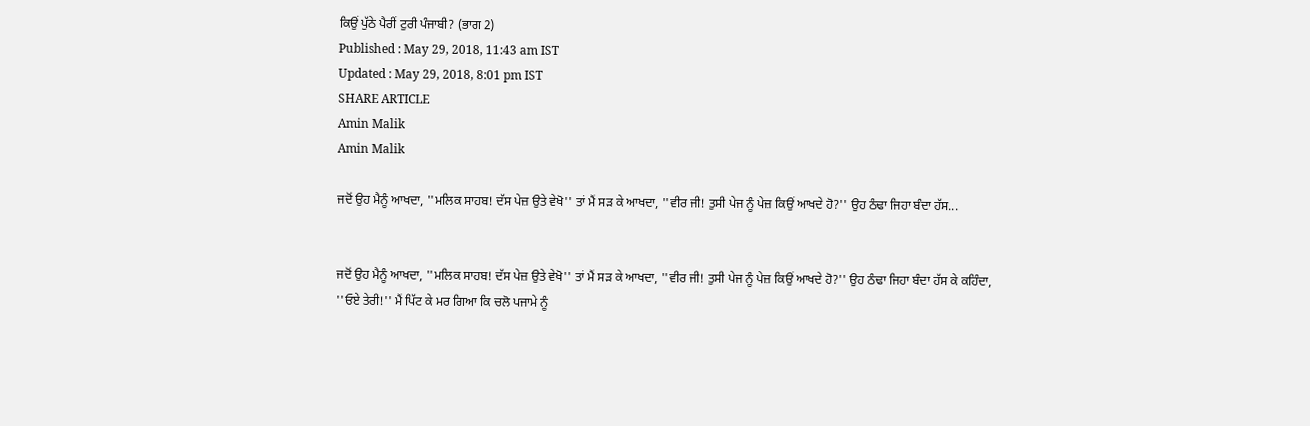ਕਿਉਂ ਪੁੱਠੇ ਪੈਰੀਂ ਟੁਰੀ ਪੰਜਾਬੀ? (ਭਾਗ 2)
Published : May 29, 2018, 11:43 am IST
Updated : May 29, 2018, 8:01 pm IST
SHARE ARTICLE
Amin Malik
Amin Malik

ਜਦੋਂ ਉਹ ਮੈਨੂੰ ਆਖਦਾ, ''ਮਲਿਕ ਸਾਹਬ! ਦੱਸ ਪੇਜ਼ ਉਤੇ ਵੇਖੋ'' ਤਾਂ ਮੈਂ ਸੜ ਕੇ ਆਖਦਾ, ''ਵੀਰ ਜੀ! ਤੁਸੀ ਪੇਜ ਨੂੰ ਪੇਜ਼ ਕਿਉਂ ਆਖਦੇ ਹੋ?'' ਉਹ ਠੰਢਾ ਜਿਹਾ ਬੰਦਾ ਹੱਸ...


ਜਦੋਂ ਉਹ ਮੈਨੂੰ ਆਖਦਾ, ''ਮਲਿਕ ਸਾਹਬ! ਦੱਸ ਪੇਜ਼ ਉਤੇ ਵੇਖੋ'' ਤਾਂ ਮੈਂ ਸੜ ਕੇ ਆਖਦਾ, ''ਵੀਰ ਜੀ! ਤੁਸੀ ਪੇਜ ਨੂੰ ਪੇਜ਼ ਕਿਉਂ ਆਖਦੇ ਹੋ?'' ਉਹ ਠੰਢਾ ਜਿਹਾ ਬੰਦਾ ਹੱਸ ਕੇ ਕਹਿੰਦਾ, ''ਓਏ ਤੇਰੀ!'' ਮੈਂ ਪਿੱਟ ਕੇ ਮਰ ਗਿਆ ਕਿ ਚਲੋ ਪਜਾਮੇ ਨੂੰ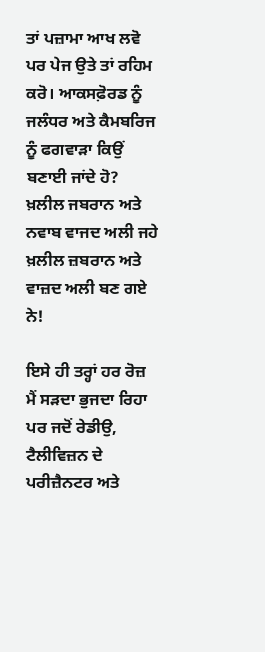ਤਾਂ ਪਜ਼ਾਮਾ ਆਖ ਲਵੋ ਪਰ ਪੇਜ ਉਤੇ ਤਾਂ ਰਹਿਮ ਕਰੋ। ਆਕਸਫ਼ੋਰਡ ਨੂੰ ਜਲੰਧਰ ਅਤੇ ਕੈਮਬਰਿਜ ਨੂੰ ਫਗਵਾੜਾ ਕਿਉਂ ਬਣਾਈ ਜਾਂਦੇ ਹੋ? ਖ਼ਲੀਲ ਜਬਰਾਨ ਅਤੇ ਨਵਾਬ ਵਾਜਦ ਅਲੀ ਜਹੇ ਖ਼ਲੀਲ ਜ਼ਬਰਾਨ ਅਤੇ ਵਾਜ਼ਦ ਅਲੀ ਬਣ ਗਏ ਨੇ!

ਇਸੇ ਹੀ ਤਰ੍ਹਾਂ ਹਰ ਰੋਜ਼ ਮੈਂ ਸੜਦਾ ਭੁਜਦਾ ਰਿਹਾ ਪਰ ਜਦੋਂ ਰੇਡੀਉ, ਟੈਲੀਵਿਜ਼ਨ ਦੇ ਪਰੀਜ਼ੈਨਟਰ ਅਤੇ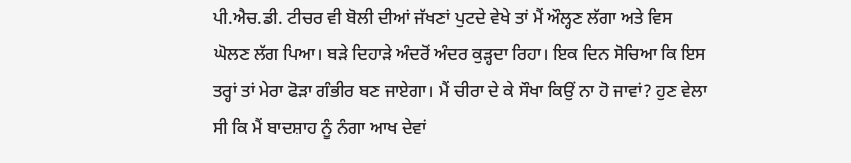ਪੀ.ਐਚ.ਡੀ. ਟੀਚਰ ਵੀ ਬੋਲੀ ਦੀਆਂ ਜੱਖਣਾਂ ਪੁਟਦੇ ਵੇਖੇ ਤਾਂ ਮੈਂ ਔਲ੍ਹਣ ਲੱਗਾ ਅਤੇ ਵਿਸ ਘੋਲਣ ਲੱਗ ਪਿਆ। ਬੜੇ ਦਿਹਾੜੇ ਅੰਦਰੋਂ ਅੰਦਰ ਕੁੜ੍ਹਦਾ ਰਿਹਾ। ਇਕ ਦਿਨ ਸੋਚਿਆ ਕਿ ਇਸ ਤਰ੍ਹਾਂ ਤਾਂ ਮੇਰਾ ਫੋੜਾ ਗੰਭੀਰ ਬਣ ਜਾਏਗਾ। ਮੈਂ ਚੀਰਾ ਦੇ ਕੇ ਸੌਖਾ ਕਿਉਂ ਨਾ ਹੋ ਜਾਵਾਂ? ਹੁਣ ਵੇਲਾ ਸੀ ਕਿ ਮੈਂ ਬਾਦਸ਼ਾਹ ਨੂੰ ਨੰਗਾ ਆਖ ਦੇਵਾਂ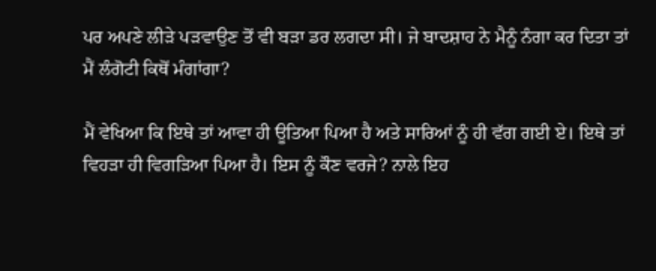ਪਰ ਅਪਣੇ ਲੀੜੇ ਪੜਵਾਉਣ ਤੋਂ ਵੀ ਬੜਾ ਡਰ ਲਗਦਾ ਸੀ। ਜੇ ਬਾਦਸ਼ਾਹ ਨੇ ਮੈਨੂੰ ਨੰਗਾ ਕਰ ਦਿਤਾ ਤਾਂ ਮੈਂ ਲੰਗੋਟੀ ਕਿਥੋਂ ਮੰਗਾਂਗਾ?

ਮੈਂ ਵੇਖਿਆ ਕਿ ਇਥੇ ਤਾਂ ਆਵਾ ਹੀ ਊਤਿਆ ਪਿਆ ਹੈ ਅਤੇ ਸਾਰਿਆਂ ਨੂੰ ਹੀ ਵੱਗ ਗਈ ਏ। ਇਥੇ ਤਾਂ ਵਿਹੜਾ ਹੀ ਵਿਗੜਿਆ ਪਿਆ ਹੈ। ਇਸ ਨੂੰ ਕੌਣ ਵਰਜੇ? ਨਾਲੇ ਇਹ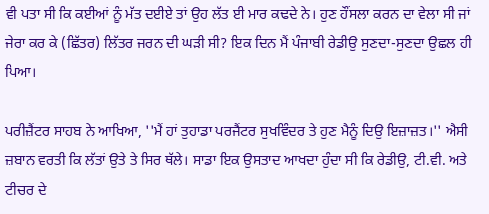ਵੀ ਪਤਾ ਸੀ ਕਿ ਕਈਆਂ ਨੂੰ ਮੱਤ ਦਈਏ ਤਾਂ ਉਹ ਲੱਤ ਈ ਮਾਰ ਕਢਦੇ ਨੇ। ਹੁਣ ਹੌਂਸਲਾ ਕਰਨ ਦਾ ਵੇਲਾ ਸੀ ਜਾਂ ਜੇਰਾ ਕਰ ਕੇ (ਛਿੱਤਰ) ਲਿੱਤਰ ਜਰਨ ਦੀ ਘੜੀ ਸੀ? ਇਕ ਦਿਨ ਮੈਂ ਪੰਜਾਬੀ ਰੇਡੀਉ ਸੁਣਦਾ-ਸੁਣਦਾ ਉਛਲ ਹੀ ਪਿਆ।

ਪਰੀਜ਼ੈਂਟਰ ਸਾਹਬ ਨੇ ਆਖਿਆ, ''ਮੈਂ ਹਾਂ ਤੁਹਾਡਾ ਪਰਜੈਂਟਰ ਸੁਖਵਿੰਦਰ ਤੇ ਹੁਣ ਮੈਨੂੰ ਦਿਉ ਇਜ਼ਾਜ਼ਤ।'' ਐਸੀ ਜ਼ਬਾਨ ਵਰਤੀ ਕਿ ਲੱਤਾਂ ਉਤੇ ਤੇ ਸਿਰ ਥੱਲੇ। ਸਾਡਾ ਇਕ ਉਸਤਾਦ ਆਖਦਾ ਹੁੰਦਾ ਸੀ ਕਿ ਰੇਡੀਉ, ਟੀ.ਵੀ. ਅਤੇ ਟੀਚਰ ਦੇ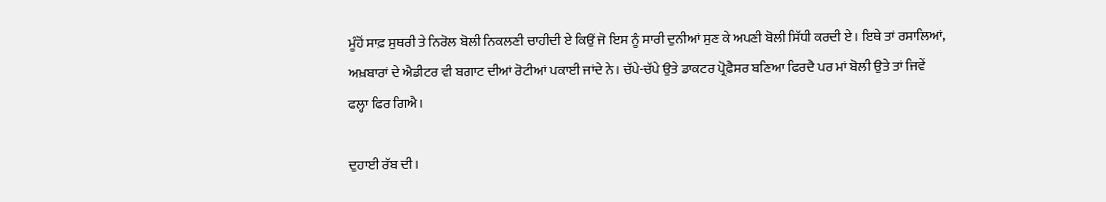ਮੂੰਹੋਂ ਸਾਫ਼ ਸੁਥਰੀ ਤੇ ਨਿਰੋਲ ਬੋਲੀ ਨਿਕਲਣੀ ਚਾਹੀਦੀ ਏ ਕਿਉਂ ਜੋ ਇਸ ਨੂੰ ਸਾਰੀ ਦੁਨੀਆਂ ਸੁਣ ਕੇ ਅਪਣੀ ਬੋਲੀ ਸਿੱਧੀ ਕਰਦੀ ਏ। ਇਥੇ ਤਾਂ ਰਸਾਲਿਆਂ, ਅਖ਼ਬਾਰਾਂ ਦੇ ਐਡੀਟਰ ਵੀ ਬਗਾਟ ਦੀਆਂ ਰੋਟੀਆਂ ਪਕਾਈ ਜਾਂਦੇ ਨੇ। ਚੱਪੇ-ਚੱਪੇ ਉਤੇ ਡਾਕਟਰ ਪ੍ਰੋਫ਼ੈਸਰ ਬਣਿਆ ਫਿਰਦੈ ਪਰ ਮਾਂ ਬੋਲੀ ਉਤੇ ਤਾਂ ਜਿਵੇਂ ਫਲ੍ਹਾ ਫਿਰ ਗਿਐ।

ਦੁਹਾਈ ਰੱਬ ਦੀ।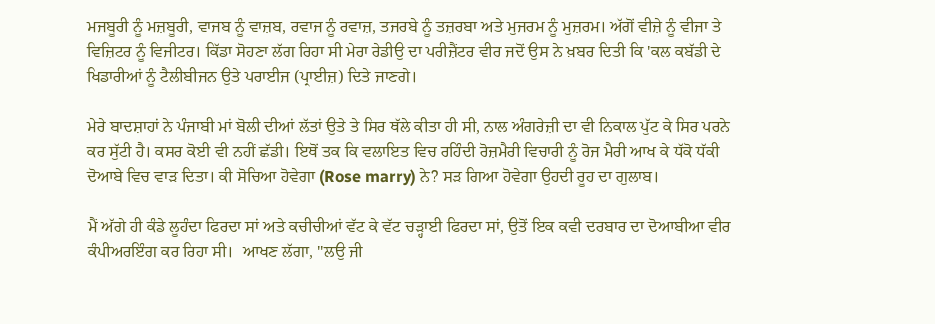ਮਜਬੂਰੀ ਨੂੰ ਮਜ਼ਬੂਰੀ, ਵਾਜਬ ਨੂੰ ਵਾਜ਼ਬ, ਰਵਾਜ ਨੂੰ ਰਵਾਜ਼, ਤਜਰਬੇ ਨੂੰ ਤਜ਼ਰਬਾ ਅਤੇ ਮੁਜਰਮ ਨੂੰ ਮੁਜ਼ਰਮ। ਅੱਗੋਂ ਵੀਜ਼ੇ ਨੂੰ ਵੀਜਾ ਤੇ ਵਿਜ਼ਿਟਰ ਨੂੰ ਵਿਜੀਟਰ। ਕਿੱਡਾ ਸੋਹਣਾ ਲੱਗ ਰਿਹਾ ਸੀ ਮੇਰਾ ਰੇਡੀਉ ਦਾ ਪਰੀਜ਼ੈਂਟਰ ਵੀਰ ਜਦੋਂ ਉਸ ਨੇ ਖ਼ਬਰ ਦਿਤੀ ਕਿ 'ਕਲ ਕਬੱਡੀ ਦੇ ਖਿਡਾਰੀਆਂ ਨੂੰ ਟੈਲੀਬੀਜਨ ਉਤੇ ਪਰਾਈਜ (ਪ੍ਰਾਈਜ਼) ਦਿਤੇ ਜਾਣਗੇ।

ਮੇਰੇ ਬਾਦਸ਼ਾਹਾਂ ਨੇ ਪੰਜਾਬੀ ਮਾਂ ਬੋਲੀ ਦੀਆਂ ਲੱਤਾਂ ਉਤੇ ਤੇ ਸਿਰ ਥੱਲੇ ਕੀਤਾ ਹੀ ਸੀ, ਨਾਲ ਅੰਗਰੇਜ਼ੀ ਦਾ ਵੀ ਨਿਕਾਲ ਪੁੱਟ ਕੇ ਸਿਰ ਪਰਨੇ ਕਰ ਸੁੱਟੀ ਹੈ। ਕਸਰ ਕੋਈ ਵੀ ਨਹੀਂ ਛੱਡੀ। ਇਥੋਂ ਤਕ ਕਿ ਵਲਾਇਤ ਵਿਚ ਰਹਿੰਦੀ ਰੋਜ਼ਮੈਰੀ ਵਿਚਾਰੀ ਨੂੰ ਰੋਜ ਮੈਰੀ ਆਖ ਕੇ ਧੱਕੋ ਧੱਕੀ ਦੋਆਬੇ ਵਿਚ ਵਾੜ ਦਿਤਾ। ਕੀ ਸੋਚਿਆ ਹੋਵੇਗਾ (Rose marry) ਨੇ? ਸੜ ਗਿਆ ਹੋਵੇਗਾ ਉਹਦੀ ਰੂਹ ਦਾ ਗੁਲਾਬ।

ਮੈਂ ਅੱਗੇ ਹੀ ਕੰਡੇ ਲੂਹੰਦਾ ਫਿਰਦਾ ਸਾਂ ਅਤੇ ਕਚੀਚੀਆਂ ਵੱਟ ਕੇ ਵੱਟ ਚੜ੍ਹਾਈ ਫਿਰਦਾ ਸਾਂ, ਉਤੋਂ ਇਕ ਕਵੀ ਦਰਬਾਰ ਦਾ ਦੋਆਬੀਆ ਵੀਰ ਕੰਪੀਅਰਇੰਗ ਕਰ ਰਿਹਾ ਸੀ।  ਆਖਣ ਲੱਗਾ, ''ਲਉ ਜੀ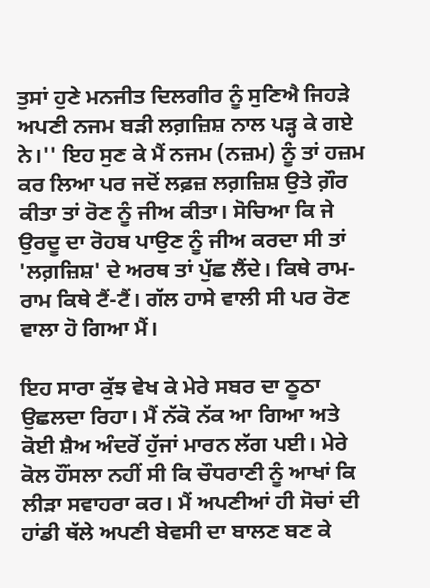ਤੁਸਾਂ ਹੁਣੇ ਮਨਜੀਤ ਦਿਲਗੀਰ ਨੂੰ ਸੁਣਿਐ ਜਿਹੜੇ ਅਪਣੀ ਨਜਮ ਬੜੀ ਲਗ਼ਜ਼ਿਸ਼ ਨਾਲ ਪੜ੍ਹ ਕੇ ਗਏ ਨੇ।'' ਇਹ ਸੁਣ ਕੇ ਮੈਂ ਨਜਮ (ਨਜ਼ਮ) ਨੂੰ ਤਾਂ ਹਜ਼ਮ ਕਰ ਲਿਆ ਪਰ ਜਦੋਂ ਲਫ਼ਜ਼ ਲਗ਼ਜ਼ਿਸ਼ ਉਤੇ ਗ਼ੌਰ ਕੀਤਾ ਤਾਂ ਰੋਣ ਨੂੰ ਜੀਅ ਕੀਤਾ। ਸੋਚਿਆ ਕਿ ਜੇ ਉਰਦੂ ਦਾ ਰੋਹਬ ਪਾਉਣ ਨੂੰ ਜੀਅ ਕਰਦਾ ਸੀ ਤਾਂ 'ਲਗ਼ਜ਼ਿਸ਼' ਦੇ ਅਰਥ ਤਾਂ ਪੁੱਛ ਲੈਂਦੇ। ਕਿਥੇ ਰਾਮ-ਰਾਮ ਕਿਥੇ ਟੈਂ-ਟੈਂ। ਗੱਲ ਹਾਸੇ ਵਾਲੀ ਸੀ ਪਰ ਰੋਣ ਵਾਲਾ ਹੋ ਗਿਆ ਮੈਂ।

ਇਹ ਸਾਰਾ ਕੁੱਝ ਵੇਖ ਕੇ ਮੇਰੇ ਸਬਰ ਦਾ ਠੂਠਾ ਉਛਲਦਾ ਰਿਹਾ। ਮੈਂ ਨੱਕੋ ਨੱਕ ਆ ਗਿਆ ਅਤੇ ਕੋਈ ਸ਼ੈਅ ਅੰਦਰੋਂ ਹੁੱਜਾਂ ਮਾਰਨ ਲੱਗ ਪਈ। ਮੇਰੇ ਕੋਲ ਹੌਂਸਲਾ ਨਹੀਂ ਸੀ ਕਿ ਚੌਧਰਾਣੀ ਨੂੰ ਆਖਾਂ ਕਿ ਲੀੜਾ ਸਵਾਹਰਾ ਕਰ। ਮੈਂ ਅਪਣੀਆਂ ਹੀ ਸੋਚਾਂ ਦੀ ਹਾਂਡੀ ਥੱਲੇ ਅਪਣੀ ਬੇਵਸੀ ਦਾ ਬਾਲਣ ਬਣ ਕੇ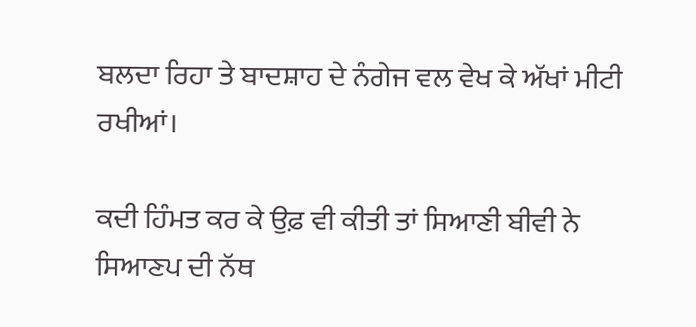ਬਲਦਾ ਰਿਹਾ ਤੇ ਬਾਦਸ਼ਾਹ ਦੇ ਨੰਗੇਜ ਵਲ ਵੇਖ ਕੇ ਅੱਖਾਂ ਮੀਟੀ ਰਖੀਆਂ।

ਕਦੀ ਹਿੰਮਤ ਕਰ ਕੇ ਉਫ਼ ਵੀ ਕੀਤੀ ਤਾਂ ਸਿਆਣੀ ਬੀਵੀ ਨੇ ਸਿਆਣਪ ਦੀ ਨੱਥ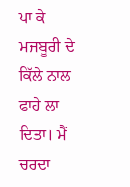ਪਾ ਕੇ ਮਜਬੂਰੀ ਦੇ ਕਿੱਲੇ ਨਾਲ ਫਾਹੇ ਲਾ ਦਿਤਾ। ਮੈਂ ਚਰਦਾ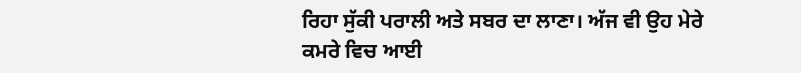ਰਿਹਾ ਸੁੱਕੀ ਪਰਾਲੀ ਅਤੇ ਸਬਰ ਦਾ ਲਾਣਾ। ਅੱਜ ਵੀ ਉਹ ਮੇਰੇ ਕਮਰੇ ਵਿਚ ਆਈ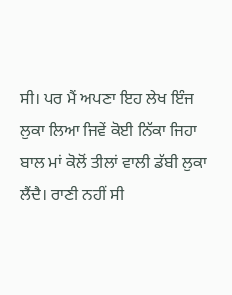ਸੀ। ਪਰ ਮੈਂ ਅਪਣਾ ਇਹ ਲੇਖ ਇੰਜ ਲੁਕਾ ਲਿਆ ਜਿਵੇਂ ਕੋਈ ਨਿੱਕਾ ਜਿਹਾ ਬਾਲ ਮਾਂ ਕੋਲੋਂ ਤੀਲਾਂ ਵਾਲੀ ਡੱਬੀ ਲੁਕਾ ਲੈਂਦੈ। ਰਾਣੀ ਨਹੀਂ ਸੀ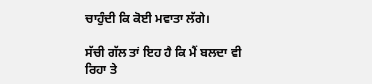ਚਾਹੁੰਦੀ ਕਿ ਕੋਈ ਮਵਾਤਾ ਲੱਗੇ।

ਸੱਚੀ ਗੱਲ ਤਾਂ ਇਹ ਹੈ ਕਿ ਮੈਂ ਬਲਦਾ ਵੀ ਰਿਹਾ ਤੇ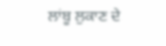ਲਾਂਬੂ ਲੁਕਾਣ ਦੇ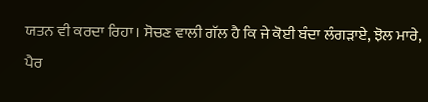ਯਤਨ ਵੀ ਕਰਦਾ ਰਿਹਾ। ਸੋਚਣ ਵਾਲੀ ਗੱਲ ਹੈ ਕਿ ਜੇ ਕੋਈ ਬੰਦਾ ਲੰਗੜਾਏ, ਝੋਲ ਮਾਰੇ, ਪੈਰ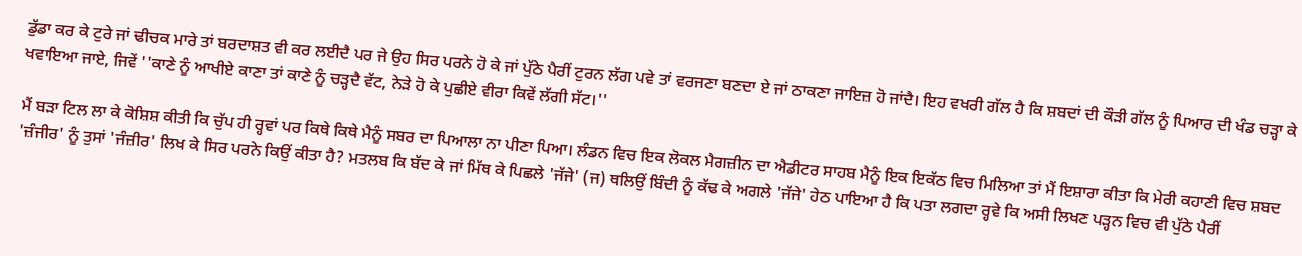ਡੁੱਡਾ ਕਰ ਕੇ ਟੁਰੇ ਜਾਂ ਢੀਚਕ ਮਾਰੇ ਤਾਂ ਬਰਦਾਸ਼ਤ ਵੀ ਕਰ ਲਈਦੈ ਪਰ ਜੇ ਉਹ ਸਿਰ ਪਰਨੇ ਹੋ ਕੇ ਜਾਂ ਪੁੱਠੇ ਪੈਰੀਂ ਟੁਰਨ ਲੱਗ ਪਵੇ ਤਾਂ ਵਰਜਣਾ ਬਣਦਾ ਏ ਜਾਂ ਠਾਕਣਾ ਜਾਇਜ਼ ਹੋ ਜਾਂਦੈ। ਇਹ ਵਖਰੀ ਗੱਲ ਹੈ ਕਿ ਸ਼ਬਦਾਂ ਦੀ ਕੌੜੀ ਗੱਲ ਨੂੰ ਪਿਆਰ ਦੀ ਖੰਡ ਚੜ੍ਹਾ ਕੇ ਖਵਾਇਆ ਜਾਏ, ਜਿਵੇਂ ''ਕਾਣੇ ਨੂੰ ਆਖੀਏ ਕਾਣਾ ਤਾਂ ਕਾਣੇ ਨੂੰ ਚੜ੍ਹਦੈ ਵੱਟ, ਨੇੜੇ ਹੋ ਕੇ ਪੁਛੀਏ ਵੀਰਾ ਕਿਵੇਂ ਲੱਗੀ ਸੱਟ।''

ਮੈਂ ਬੜਾ ਟਿਲ ਲਾ ਕੇ ਕੋਸ਼ਿਸ਼ ਕੀਤੀ ਕਿ ਚੁੱਪ ਹੀ ਰ੍ਹਵਾਂ ਪਰ ਕਿਥੇ ਕਿਥੇ ਮੈਨੂੰ ਸਬਰ ਦਾ ਪਿਆਲਾ ਨਾ ਪੀਣਾ ਪਿਆ। ਲੰਡਨ ਵਿਚ ਇਕ ਲੋਕਲ ਮੈਗਜ਼ੀਨ ਦਾ ਐਡੀਟਰ ਸਾਹਬ ਮੈਨੂੰ ਇਕ ਇਕੱਠ ਵਿਚ ਮਿਲਿਆ ਤਾਂ ਮੈਂ ਇਸ਼ਾਰਾ ਕੀਤਾ ਕਿ ਮੇਰੀ ਕਹਾਣੀ ਵਿਚ ਸ਼ਬਦ 'ਜ਼ੰਜੀਰ' ਨੂੰ ਤੁਸਾਂ 'ਜੰਜ਼ੀਰ' ਲਿਖ ਕੇ ਸਿਰ ਪਰਨੇ ਕਿਉਂ ਕੀਤਾ ਹੈ? ਮਤਲਬ ਕਿ ਬੱਦ ਕੇ ਜਾਂ ਮਿੱਥ ਕੇ ਪਿਛਲੇ 'ਜੱਜੇ' (ਜ) ਥਲਿਉਂ ਬਿੰਦੀ ਨੂੰ ਕੱਢ ਕੇ ਅਗਲੇ 'ਜੱਜੇ' ਹੇਠ ਪਾਇਆ ਹੈ ਕਿ ਪਤਾ ਲਗਦਾ ਰ੍ਹਵੇ ਕਿ ਅਸੀ ਲਿਖਣ ਪੜ੍ਹਨ ਵਿਚ ਵੀ ਪੁੱਠੇ ਪੈਰੀਂ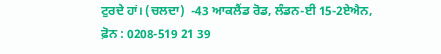ਟੁਰਦੇ ਹਾਂ। (ਚਲਦਾ)  -43 ਆਕਲੈਂਡ ਰੋਡ, ਲੰਡਨ-ਈ 15-2ਏਐਨ,  ਫ਼ੋਨ : 0208-519 21 39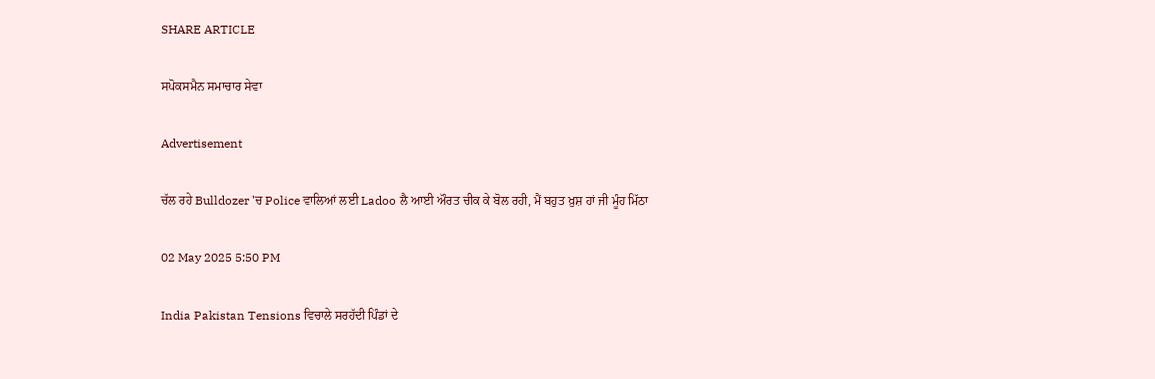SHARE ARTICLE

ਸਪੋਕਸਮੈਨ ਸਮਾਚਾਰ ਸੇਵਾ

Advertisement

ਚੱਲ ਰਹੇ Bulldozer 'ਚ Police ਵਾਲਿਆਂ ਲਈ Ladoo ਲੈ ਆਈ ਔਰਤ ਚੀਕ ਕੇ ਬੋਲ ਰਹੀ, ਮੈਂ ਬਹੁਤ ਖ਼ੁਸ਼ ਹਾਂ ਜੀ ਮੂੰਹ ਮਿੱਠਾ

02 May 2025 5:50 PM

India Pakistan Tensions ਵਿਚਾਲੇ ਸਰਹੱਦੀ ਪਿੰਡਾਂ ਦੇ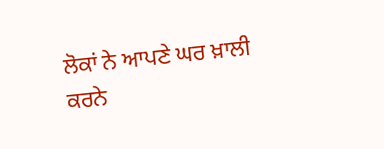ਲੋਕਾਂ ਨੇ ਆਪਣੇ ਘਰ ਖ਼ਾਲੀ ਕਰਨੇ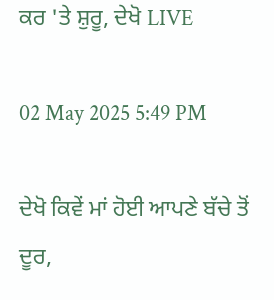ਕਰ 'ਤੇ ਸ਼ੁਰੂ, ਦੇਖੋ LIVE

02 May 2025 5:49 PM

ਦੇਖੋ ਕਿਵੇਂ ਮਾਂ ਹੋਈ ਆਪਣੇ ਬੱਚੇ ਤੋਂ ਦੂਰ,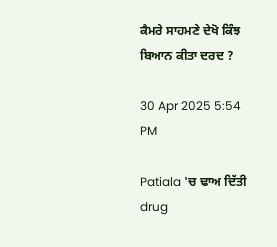ਕੈਮਰੇ ਸਾਹਮਣੇ ਦੇਖੋ ਕਿੰਝ ਬਿਆਨ ਕੀਤਾ ਦਰਦ ?

30 Apr 2025 5:54 PM

Patiala 'ਚ ਢਾਅ ਦਿੱਤੀ drug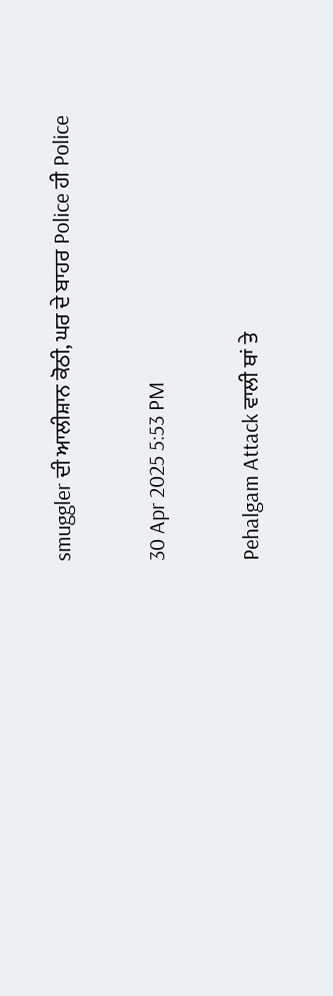smuggler ਦੀ ਆਲੀਸ਼ਾਨ ਕੋਠੀ, ਘਰ ਦੇ ਬਾਹਰ Police ਹੀ Police

30 Apr 2025 5:53 PM

Pehalgam Attack ਵਾਲੀ ਥਾਂ ਤੇ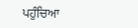ਪਹੁੰਚਿਆ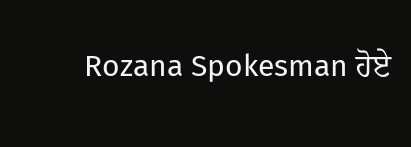Rozana Spokesman ਹੋਏ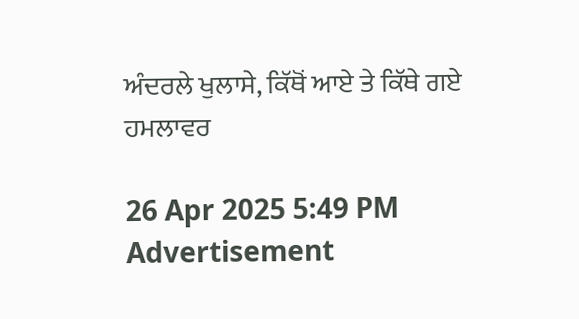ਅੰਦਰਲੇ ਖੁਲਾਸੇ, ਕਿੱਥੋਂ ਆਏ ਤੇ ਕਿੱਥੇ ਗਏ ਹਮਲਾਵਰ

26 Apr 2025 5:49 PM
Advertisement